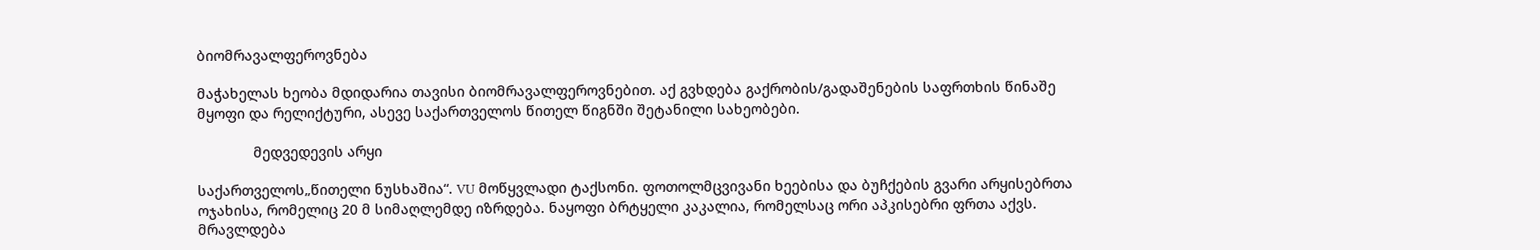ბიომრავალფეროვნება

მაჭახელას ხეობა მდიდარია თავისი ბიომრავალფეროვნებით. აქ გვხდება გაქრობის/გადაშენების საფრთხის წინაშე მყოფი და რელიქტური, ასევე საქართველოს წითელ წიგნში შეტანილი სახეობები.

              მედვედევის არყი

საქართველოს„წითელი ნუსხაშია“. VU მოწყვლადი ტაქსონი. ფოთოლმცვივანი ხეებისა და ბუჩქების გვარი არყისებრთა ოჯახისა, რომელიც 20 მ სიმაღლემდე იზრდება. ნაყოფი ბრტყელი კაკალია, რომელსაც ორი აპკისებრი ფრთა აქვს. მრავლდება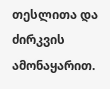თესლითა და ძირკვის ამონაყარით.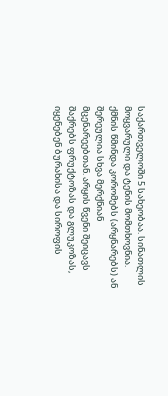საქართველოში 5 სახეობაა. სინათლის მოყვარული და ტენის მომთხოვნია. ქმნის წმინდა კორომებს (არყნარებს) ან შერეულია სხვა მერქნიან მცენარეებთან. არყის წვენი შეიცავს შაქრებს ფრუქტოზას და გლუკოზას, იყენებენ ბურახისა და სიროფის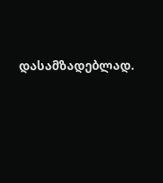დასამზადებლად.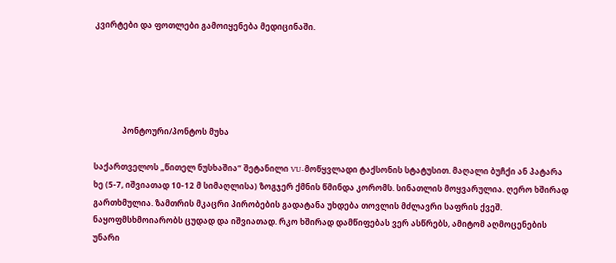კვირტები და ფოთლები გამოიყენება მედიცინაში.





              პონტოური/პონტოს მუხა

საქართველოს „წითელ ნუსხაშია“ შეტანილი VU-მოწყვლადი ტაქსონის სტატუსით. მაღალი ბუჩქი ან პატარა ხე (5-7, იშვიათად 10-12 მ სიმაღლისა) ზოგჯერ ქმნის წმინდა კორომს. სინათლის მოყვარულია. ღერო ხშირად გართხმულია. ზამთრის მკაცრი პირობების გადატანა უხდება თოვლის მძლავრი საფრის ქვეშ. ნაყოფმსხმოიარობს ცუდად და იშვიათად. რკო ხშირად დამწიფებას ვერ ასწრებს, ამიტომ აღმოცენების უნარი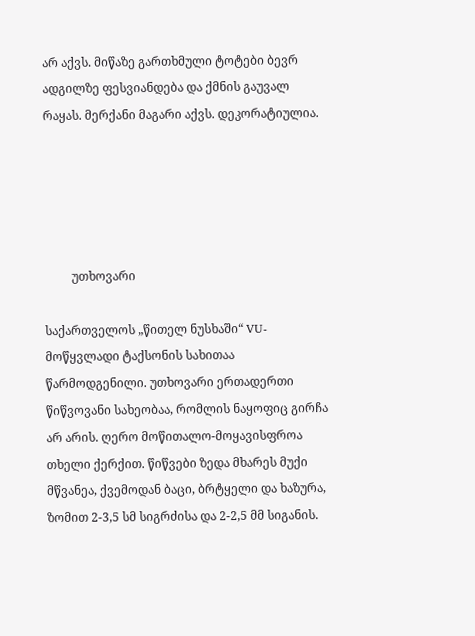არ აქვს. მიწაზე გართხმული ტოტები ბევრ ადგილზე ფესვიანდება და ქმნის გაუვალ რაყას. მერქანი მაგარი აქვს. დეკორატიულია.





         უთხოვარი

საქართველოს „წითელ ნუსხაში“ VU- მოწყვლადი ტაქსონის სახითაა წარმოდგენილი. უთხოვარი ერთადერთი წიწვოვანი სახეობაა, რომლის ნაყოფიც გირჩა არ არის. ღერო მოწითალო-მოყავისფროა თხელი ქერქით. წიწვები ზედა მხარეს მუქი მწვანეა, ქვემოდან ბაცი, ბრტყელი და ხაზურა, ზომით 2-3,5 სმ სიგრძისა და 2-2,5 მმ სიგანის.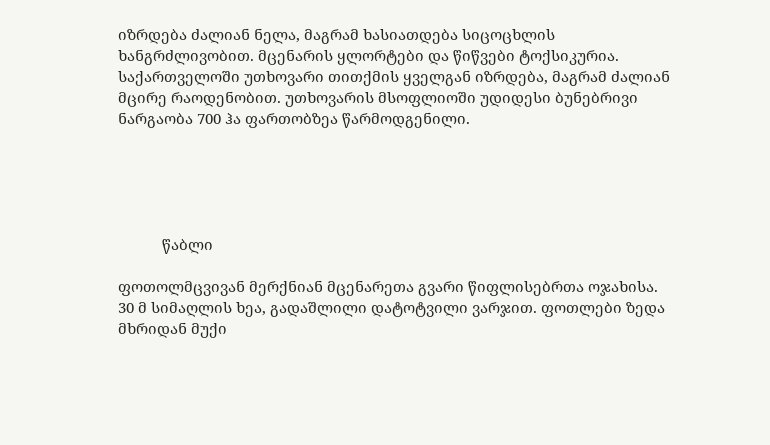იზრდება ძალიან ნელა, მაგრამ ხასიათდება სიცოცხლის ხანგრძლივობით. მცენარის ყლორტები და წიწვები ტოქსიკურია. საქართველოში უთხოვარი თითქმის ყველგან იზრდება, მაგრამ ძალიან მცირე რაოდენობით. უთხოვარის მსოფლიოში უდიდესი ბუნებრივი ნარგაობა 700 ჰა ფართობზეა წარმოდგენილი.





           წაბლი

ფოთოლმცვივან მერქნიან მცენარეთა გვარი წიფლისებრთა ოჯახისა. 30 მ სიმაღლის ხეა, გადაშლილი დატოტვილი ვარჯით. ფოთლები ზედა მხრიდან მუქი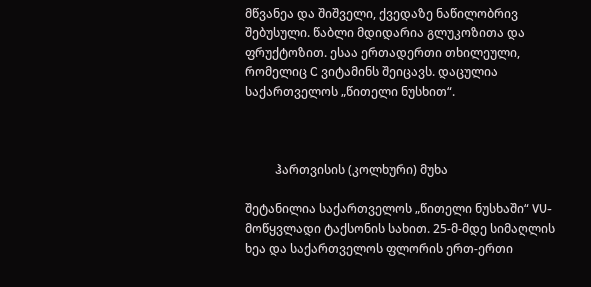მწვანეა და შიშველი, ქვედაზე ნაწილობრივ შებუსული. წაბლი მდიდარია გლუკოზითა და ფრუქტოზით. ესაა ერთადერთი თხილეული, რომელიც C ვიტამინს შეიცავს. დაცულია საქართველოს „წითელი ნუსხით“.



          ჰართვისის (კოლხური) მუხა

შეტანილია საქართველოს „წითელი ნუსხაში“ VU-მოწყვლადი ტაქსონის სახით. 25-მ-მდე სიმაღლის ხეა და საქართველოს ფლორის ერთ-ერთი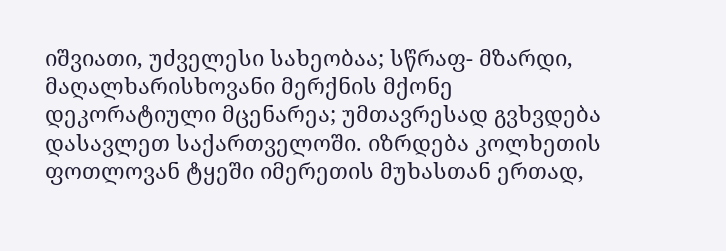იშვიათი, უძველესი სახეობაა; სწრაფ- მზარდი, მაღალხარისხოვანი მერქნის მქონე დეკორატიული მცენარეა; უმთავრესად გვხვდება დასავლეთ საქართველოში. იზრდება კოლხეთის ფოთლოვან ტყეში იმერეთის მუხასთან ერთად,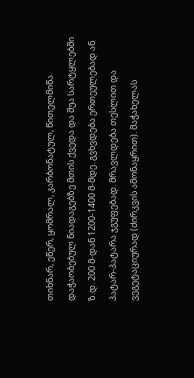თიხნარ, ეწერ, ყომრალ, კარბონატულ, წითელმიწა დაჭაობებულ ნიადაგებზე მთის ქვედა და შუა სარტყლებში ზ.დ. 200 მ-დან 1200-1400 მ-მდე. გვხვდება ერთეულებად ან პატარ-პატარა ჯგუფებად. მრავლდება თესლით და ვეგეტაციურად (ძირკვის ამონაყრით). მაჭახელას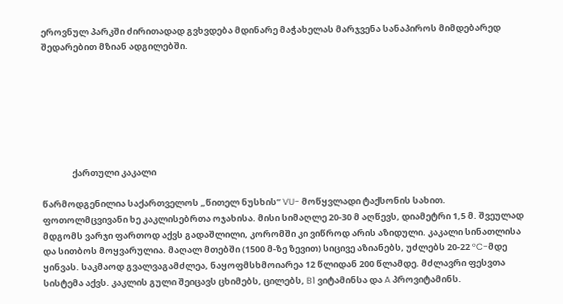ეროვნულ პარკში ძირითადად გვხვდება მდინარე მაჭახელას მარჯვენა სანაპიროს მიმდებარედ შედარებით მზიან ადგილებში.







               ქართული კაკალი

წარმოდგენილია საქართველოს „წითელ ნუსხის“ VU- მოწყვლადი ტაქსონის სახით. ფოთოლმცვივანი ხე კაკლისებრთა ოჯახისა. მისი სიმაღლე 20-30 მ აღწევს, დიამეტრი 1,5 მ. შვეულად მდგომს ვარჯი ფართოდ აქვს გადაშლილი, კორომში კი ვიწროდ არის აზიდული. კაკალი სინათლისა და სითბოს მოყვარულია. მაღალ მთებში (1500 მ-ზე ზევით) სიცივე აზიანებს, უძლებს 20-22 °C-მდე ყინვას. საკმაოდ გვალვაგამძლეა, ნაყოფმსხმოიარეა 12 წლიდან 200 წლამდე. მძლავრი ფესვთა სისტემა აქვს. კაკლის გული შეიცავს ცხიმებს, ცილებს, B1 ვიტამინსა და A პროვიტამინს.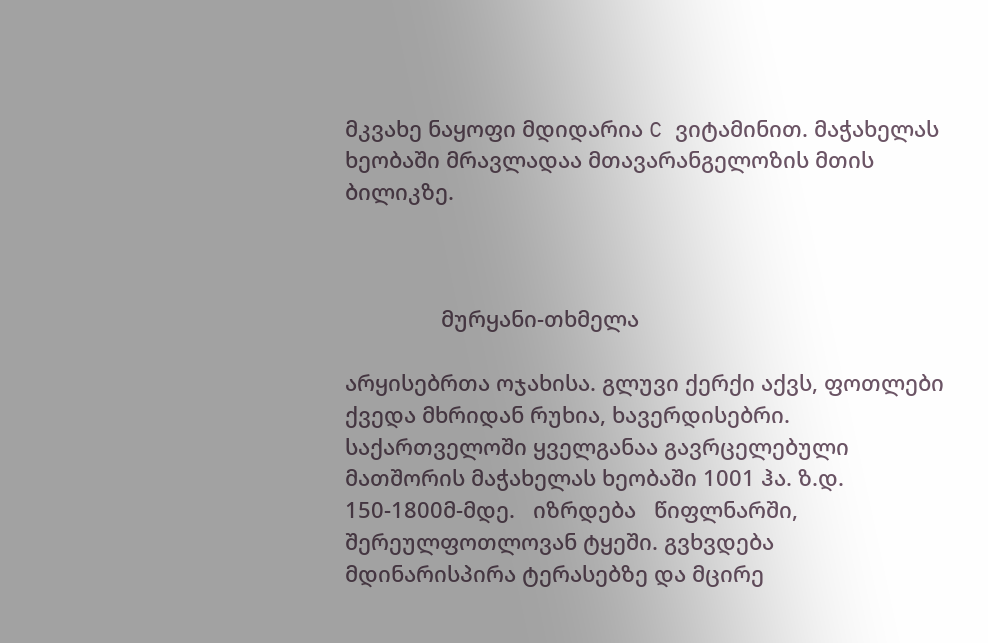მკვახე ნაყოფი მდიდარია C ვიტამინით. მაჭახელას ხეობაში მრავლადაა მთავარანგელოზის მთის ბილიკზე.



                მურყანი-თხმელა

არყისებრთა ოჯახისა. გლუვი ქერქი აქვს, ფოთლები ქვედა მხრიდან რუხია, ხავერდისებრი. საქართველოში ყველგანაა გავრცელებული მათშორის მაჭახელას ხეობაში 1001 ჰა. ზ.დ. 150-1800მ-მდე.   იზრდება   წიფლნარში, შერეულფოთლოვან ტყეში. გვხვდება მდინარისპირა ტერასებზე და მცირე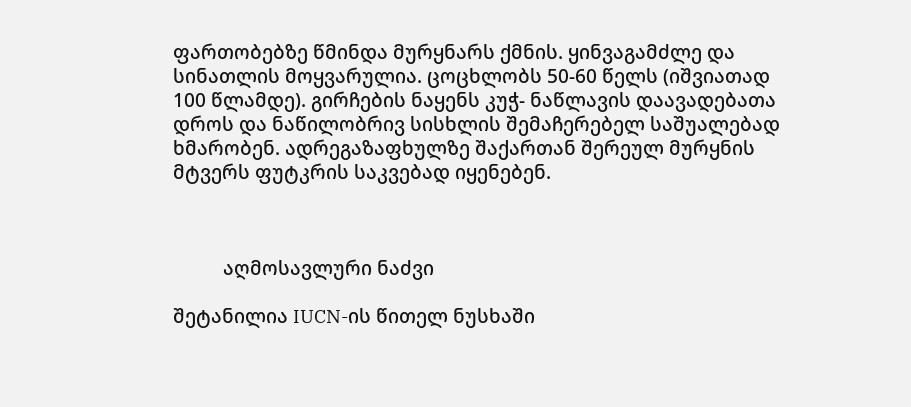ფართობებზე წმინდა მურყნარს ქმნის. ყინვაგამძლე და სინათლის მოყვარულია. ცოცხლობს 50-60 წელს (იშვიათად 100 წლამდე). გირჩების ნაყენს კუჭ- ნაწლავის დაავადებათა დროს და ნაწილობრივ სისხლის შემაჩერებელ საშუალებად ხმარობენ. ადრეგაზაფხულზე შაქართან შერეულ მურყნის მტვერს ფუტკრის საკვებად იყენებენ.



          აღმოსავლური ნაძვი

შეტანილია IUCN-ის წითელ ნუსხაში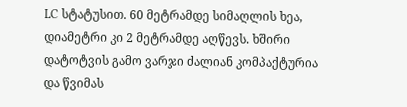LC სტატუსით. 60 მეტრამდე სიმაღლის ხეა, დიამეტრი კი 2 მეტრამდე აღწევს. ხშირი დატოტვის გამო ვარჯი ძალიან კომპაქტურია და წვიმას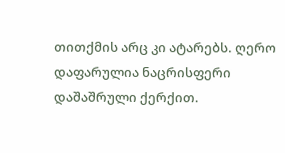თითქმის არც კი ატარებს. ღერო დაფარულია ნაცრისფერი დაშაშრული ქერქით.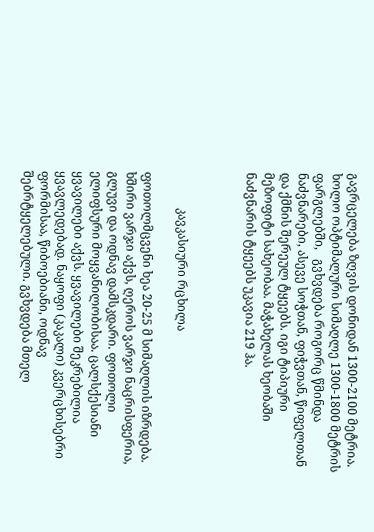გავრცელება ზღვის დონიდან 1300-2100 მეტრია. ხოლო ოპტიმალური სიმაღლე 1300-1800 მეტრის                       ფარგლებში,   გვხვდება როგორც წმინდა ნაძვნარები, ასევე სოჭთან, ფიჭვთან, წიფელთან და ქმნის შერეულ ტყეებს. იგი ტიპიური მეზოფიტი სახეობაა. მაჭახელას ხეობაში ნაძვნარის ტყეებს უკავია 219 ჰა.



            კავკასიური რცხილა

ფოთოლმცვენი ხეა 20-25 მ სიმაღლის იზრდება. ხშირი ვარჯი აქვს, ღეროს ვარჯი ნაცრისფერია, გლუვი და ოდნავ დამსკდარი. ფოთოლი ელიფსური მოყვანილობისაა. ცალსქესიანი ყვავილები აქვს. ყვავილები შეკრებილია ყვავლედებად. ნაყოფი (კაკალი) კვერცხისებრი ფორმისაა, წიბოებიანი, ოდნავ შებრტყელებული. გვხვდება მთელ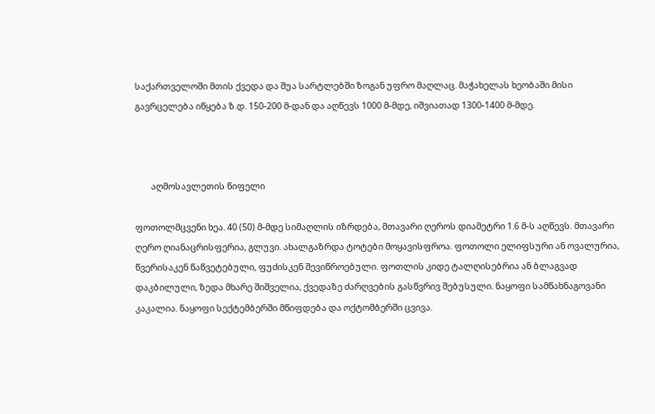საქართველოში მთის ქვედა და შუა სარტლებში ზოგან უფრო მაღლაც. მაჭახელას ხეობაში მისი გავრცელება იწყება ზ.დ. 150-200 მ-დან და აღწევს 1000 მ-მდე, იშვიათად 1300-1400 მ-მდე.



        აღმოსავლეთის წიფელი

ფოთოლმცვენი ხეა. 40 (50) მ-მდე სიმაღლის იზრდება, მთავარი ღეროს დიამეტრი 1.6 მ-ს აღწევს. მთავარი ღერო ღიანაცრისფერია, გლუვი. ახალგაზრდა ტოტები მოყავისფროა. ფოთოლი ელიფსური ან ოვალურია, წვერისაკენ წაწვეტებული, ფუძისკენ შევიწროებული. ფოთლის კიდე ტალღისებრია ან ბლაგვად დაკბილული, ზედა მხარე შიშველია, ქვედაზე ძარღვების გასწვრივ შებუსული. ნაყოფი სამწახნაგოვანი კაკალია. ნაყოფი სექტემბერში მწიფდება და ოქტომბერში ცვივა.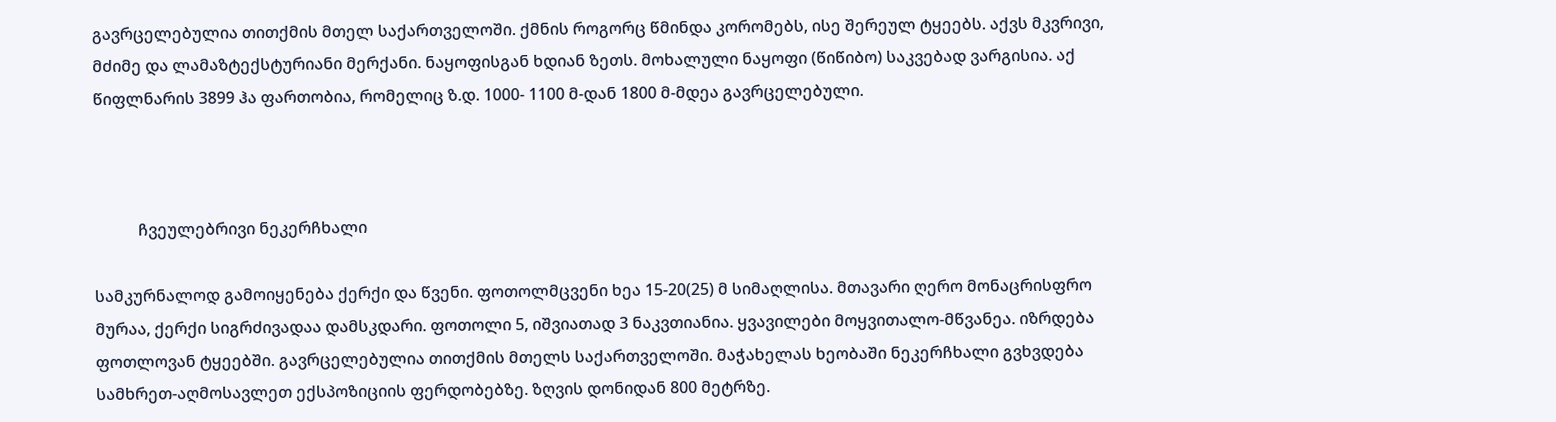გავრცელებულია თითქმის მთელ საქართველოში. ქმნის როგორც წმინდა კორომებს, ისე შერეულ ტყეებს. აქვს მკვრივი, მძიმე და ლამაზტექსტურიანი მერქანი. ნაყოფისგან ხდიან ზეთს. მოხალული ნაყოფი (წიწიბო) საკვებად ვარგისია. აქ წიფლნარის 3899 ჰა ფართობია, რომელიც ზ.დ. 1000- 1100 მ-დან 1800 მ-მდეა გავრცელებული.



           ჩვეულებრივი ნეკერჩხალი

სამკურნალოდ გამოიყენება ქერქი და წვენი. ფოთოლმცვენი ხეა 15-20(25) მ სიმაღლისა. მთავარი ღერო მონაცრისფრო მურაა, ქერქი სიგრძივადაა დამსკდარი. ფოთოლი 5, იშვიათად 3 ნაკვთიანია. ყვავილები მოყვითალო-მწვანეა. იზრდება ფოთლოვან ტყეებში. გავრცელებულია თითქმის მთელს საქართველოში. მაჭახელას ხეობაში ნეკერჩხალი გვხვდება სამხრეთ-აღმოსავლეთ ექსპოზიციის ფერდობებზე. ზღვის დონიდან 800 მეტრზე.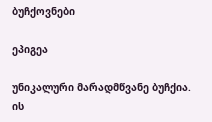ბუჩქოვნები

ეპიგეა

უნიკალური მარადმწვანე ბუჩქია. ის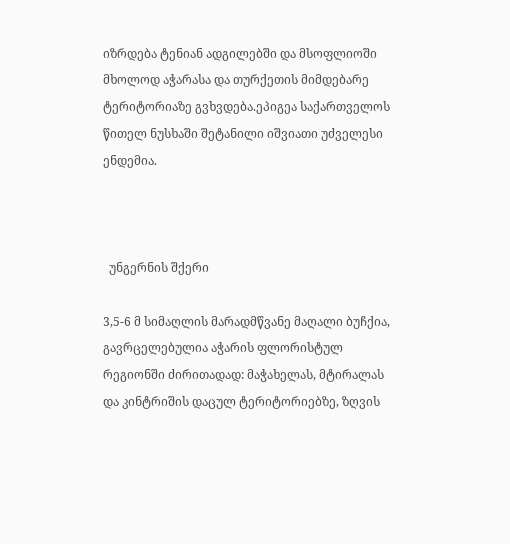იზრდება ტენიან ადგილებში და მსოფლიოში მხოლოდ აჭარასა და თურქეთის მიმდებარე ტერიტორიაზე გვხვდება.ეპიგეა საქართველოს წითელ ნუსხაში შეტანილი იშვიათი უძველესი ენდემია.



  უნგერნის შქერი

3,5-6 მ სიმაღლის მარადმწვანე მაღალი ბუჩქია, გავრცელებულია აჭარის ფლორისტულ რეგიონში ძირითადად: მაჭახელას, მტირალას და კინტრიშის დაცულ ტერიტორიებზე, ზღვის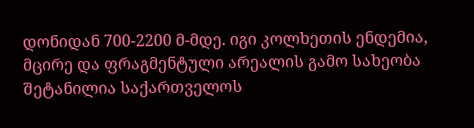დონიდან 700-2200 მ-მდე. იგი კოლხეთის ენდემია, მცირე და ფრაგმენტული არეალის გამო სახეობა შეტანილია საქართველოს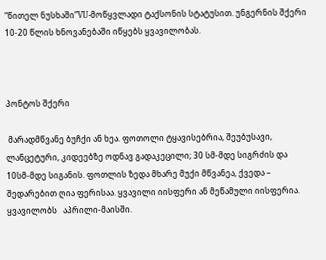“წითელ ნუსხაში”VU-მოწყვლადი ტაქსონის სტატუსით. უნგერნის შქერი 10-20 წლის ხნოვანებაში იწყებს ყვავილობას.



პონტოს შქერი

 მარადმწვანე ბუჩქი ან ხეა. ფოთოლი ტყავისებრია, შეუბუსავი, ლანცეტური, კიდეებზე ოდნავ გადაკეცილი; 30 სმ-მდე სიგრძის და 10სმ-მდე სიგანის. ფოთლის ზედა მხარე მუქი მწვანეა, ქვედა – შედარებით ღია ფერისაა. ყვავილი იისფერი ან მეწამული იისფერია. ყვავილობს   აპრილი-მაისში.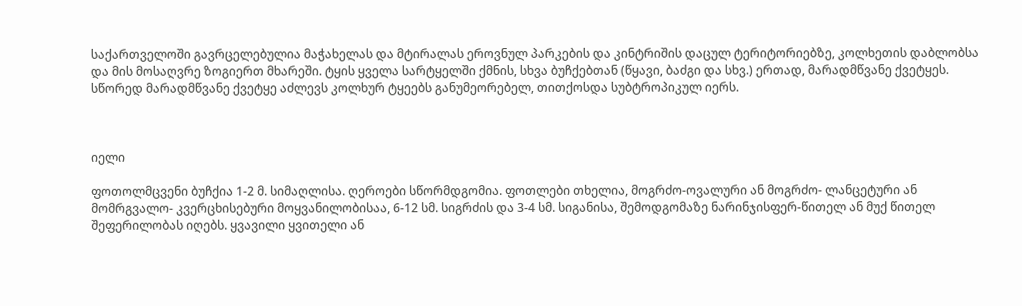საქართველოში გავრცელებულია მაჭახელას და მტირალას ეროვნულ პარკების და კინტრიშის დაცულ ტერიტორიებზე, კოლხეთის დაბლობსა და მის მოსაღვრე ზოგიერთ მხარეში. ტყის ყველა სარტყელში ქმნის, სხვა ბუჩქებთან (წყავი, ბაძგი და სხვ.) ერთად, მარადმწვანე ქვეტყეს. სწორედ მარადმწვანე ქვეტყე აძლევს კოლხურ ტყეებს განუმეორებელ, თითქოსდა სუბტროპიკულ იერს.



იელი

ფოთოლმცვენი ბუჩქია 1-2 მ. სიმაღლისა. ღეროები სწორმდგომია. ფოთლები თხელია, მოგრძო-ოვალური ან მოგრძო- ლანცეტური ან მომრგვალო- კვერცხისებური მოყვანილობისაა, 6-12 სმ. სიგრძის და 3-4 სმ. სიგანისა, შემოდგომაზე ნარინჯისფერ-წითელ ან მუქ წითელ შეფერილობას იღებს. ყვავილი ყვითელი ან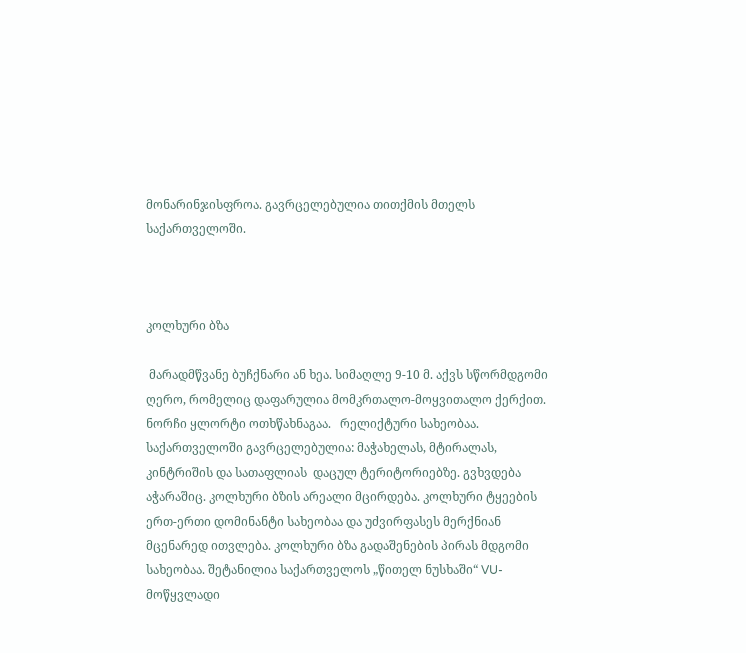მონარინჯისფროა. გავრცელებულია თითქმის მთელს საქართველოში.



კოლხური ბზა

 მარადმწვანე ბუჩქნარი ან ხეა. სიმაღლე 9-10 მ. აქვს სწორმდგომი ღერო, რომელიც დაფარულია მომკრთალო-მოყვითალო ქერქით. ნორჩი ყლორტი ოთხწახნაგაა.   რელიქტური სახეობაა. საქართველოში გავრცელებულია: მაჭახელას, მტირალას,       კინტრიშის და სათაფლიას  დაცულ ტერიტორიებზე. გვხვდება აჭარაშიც. კოლხური ბზის არეალი მცირდება. კოლხური ტყეების ერთ-ერთი დომინანტი სახეობაა და უძვირფასეს მერქნიან მცენარედ ითვლება. კოლხური ბზა გადაშენების პირას მდგომი სახეობაა. შეტანილია საქართველოს „წითელ ნუსხაში“ VU-მოწყვლადი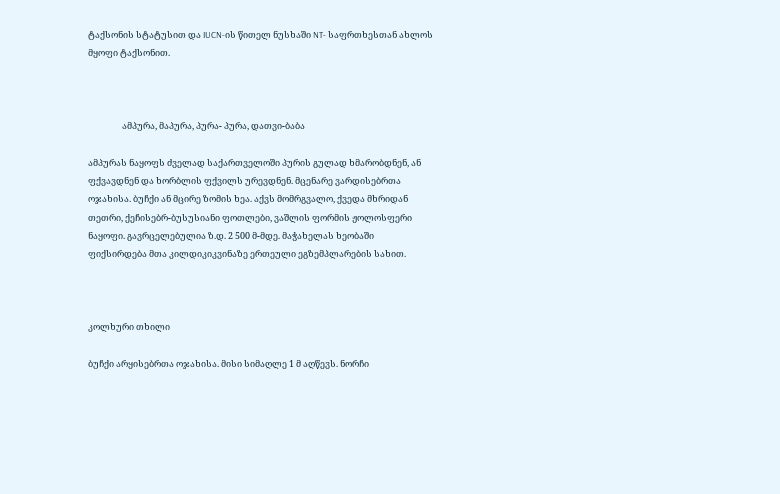ტაქსონის სტატუსით და IUCN-ის წითელ ნუსხაში NT- საფრთხესთან ახლოს მყოფი ტაქსონით.



                 ამპურა, მაპურა, პურა- პურა, დათვი-ბაბა

ამპურას ნაყოფს ძველად საქართველოში პურის გულად ხმარობდნენ, ან ფქვავდნენ და ხორბლის ფქვილს ურევდნენ. მცენარე ვარდისებრთა ოჯახისა. ბუჩქი ან მცირე ზომის ხეა. აქვს მომრგვალო, ქვედა მხრიდან თეთრი, ქეჩისებრ-ბუსუსიანი ფოთლები, ვაშლის ფორმის ჟოლოსფერი ნაყოფი. გავრცელებულია ზ.დ. 2 500 მ-მდე. მაჭახელას ხეობაში ფიქსირდება მთა კილდიკიკვინაზე ერთეული ეგზემპლარების სახით.



კოლხური თხილი

ბუჩქი არყისებრთა ოჯახისა. მისი სიმაღლე 1 მ აღწევს. ნორჩი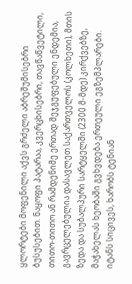ყლორტები მოფენილი აქვს გრძელი აბრეშუმისებრი ბუსუსებით. ნაყოფი პატარაა, კვერცხისებრი, თავწაწვეტილი, თითო-თითო ან რამდენიმე ერთად შეჯგუფებული ენდემია, გავრცელებულია დასავლეთ საქართველოს (კოლხეთი), მთის ზედა და სუბალპური სარტყელში (2300 მ-მდე) კირქვებზე, მაჭახელას ხეობაში გვხვდება ერთეული ეგზემპლარები. იტანს სიცივეს, ხარობს ტენიან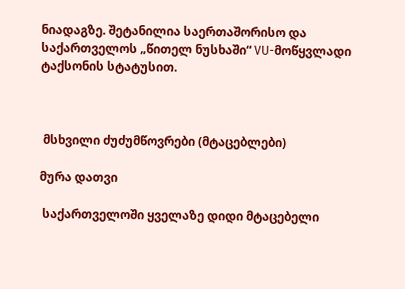ნიადაგზე. შეტანილია საერთაშორისო და საქართველოს „წითელ ნუსხაში“ VU-მოწყვლადი ტაქსონის სტატუსით.



 მსხვილი ძუძუმწოვრები (მტაცებლები)

მურა დათვი

 საქართველოში ყველაზე დიდი მტაცებელი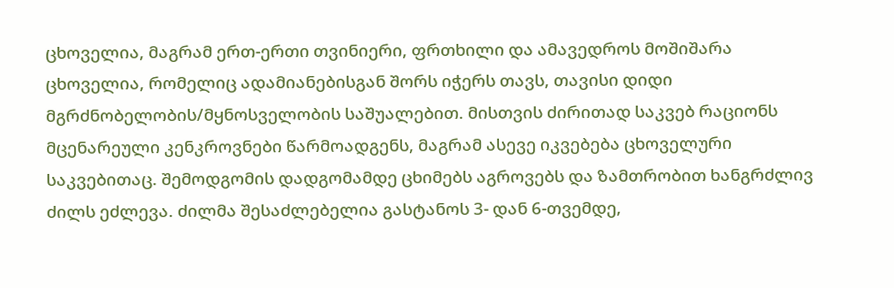ცხოველია, მაგრამ ერთ-ერთი თვინიერი, ფრთხილი და ამავედროს მოშიშარა ცხოველია, რომელიც ადამიანებისგან შორს იჭერს თავს, თავისი დიდი მგრძნობელობის/მყნოსველობის საშუალებით. მისთვის ძირითად საკვებ რაციონს მცენარეული კენკროვნები წარმოადგენს, მაგრამ ასევე იკვებება ცხოველური საკვებითაც. შემოდგომის დადგომამდე ცხიმებს აგროვებს და ზამთრობით ხანგრძლივ ძილს ეძლევა. ძილმა შესაძლებელია გასტანოს 3- დან 6-თვემდე,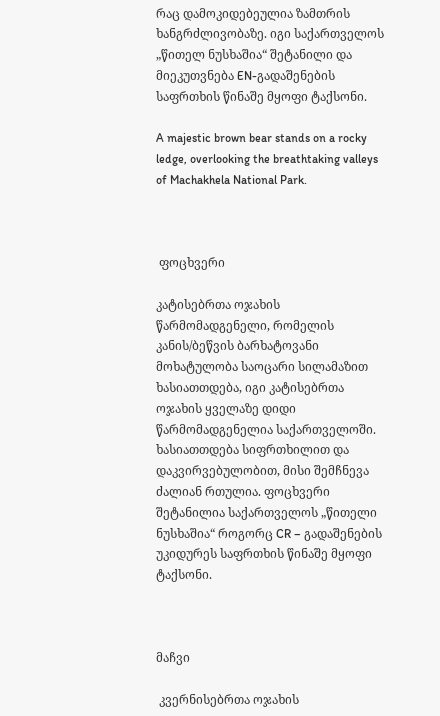რაც დამოკიდებეულია ზამთრის ხანგრძლივობაზე. იგი საქართველოს „წითელ ნუსხაშია“ შეტანილი და მიეკუთვნება EN-გადაშენების საფრთხის წინაშე მყოფი ტაქსონი.

A majestic brown bear stands on a rocky ledge, overlooking the breathtaking valleys of Machakhela National Park.



 ფოცხვერი

კატისებრთა ოჯახის წარმომადგენელი, რომელის კანის/ბეწვის ბარხატოვანი მოხატულობა საოცარი სილამაზით ხასიათთდება, იგი კატისებრთა ოჯახის ყველაზე დიდი წარმომადგენელია საქართველოში. ხასიათთდება სიფრთხილით და დაკვირვებულობით, მისი შემჩნევა ძალიან რთულია. ფოცხვერი შეტანილია საქართველოს „წითელი ნუსხაშია“ როგორც CR – გადაშენების უკიდურეს საფრთხის წინაშე მყოფი ტაქსონი.



მაჩვი

 კვერნისებრთა ოჯახის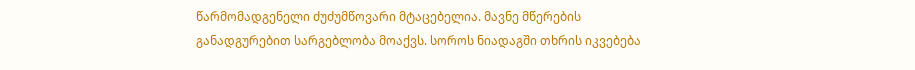წარმომადგენელი ძუძუმწოვარი მტაცებელია. მავნე მწერების განადგურებით სარგებლობა მოაქვს. სოროს ნიადაგში თხრის იკვებება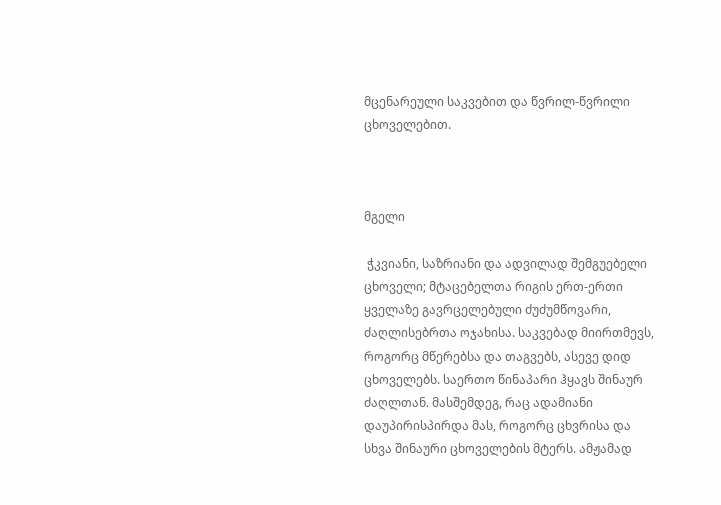მცენარეული საკვებით და წვრილ-წვრილი ცხოველებით.



მგელი

 ჭკვიანი, საზრიანი და ადვილად შემგუებელი ცხოველი; მტაცებელთა რიგის ერთ-ერთი ყველაზე გავრცელებული ძუძუმწოვარი, ძაღლისებრთა ოჯახისა. საკვებად მიირთმევს, როგორც მწერებსა და თაგვებს, ასევე დიდ ცხოველებს. საერთო წინაპარი ჰყავს შინაურ ძაღლთან. მასშემდეგ, რაც ადამიანი დაუპირისპირდა მას, როგორც ცხვრისა და სხვა შინაური ცხოველების მტერს. ამჟამად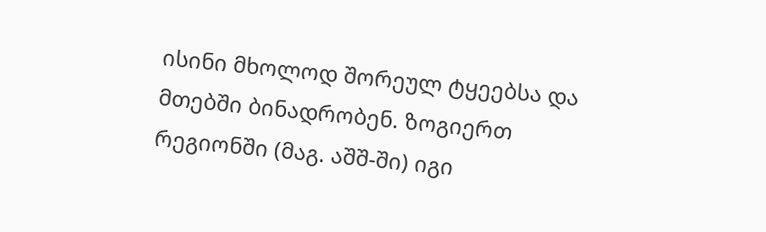ისინი მხოლოდ შორეულ ტყეებსა და მთებში ბინადრობენ. ზოგიერთ რეგიონში (მაგ. აშშ-ში) იგი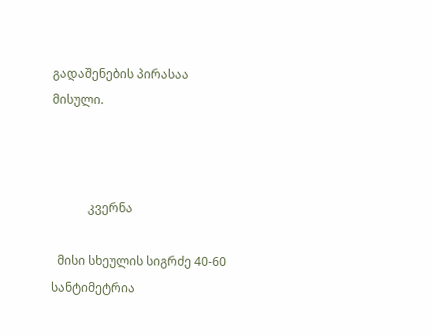გადაშენების პირასაა მისული.



            კვერნა

  მისი სხეულის სიგრძე 40-60 სანტიმეტრია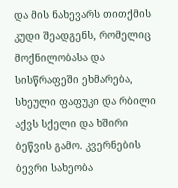და მის ნახევარს თითქმის კუდი შეადგენს, რომელიც მოქნილობასა და სისწრაფეში ეხმარება, სხეული ფაფუკი და რბილი აქვს სქელი და ხშირი ბეწვის გამო. კვერნების ბევრი სახეობა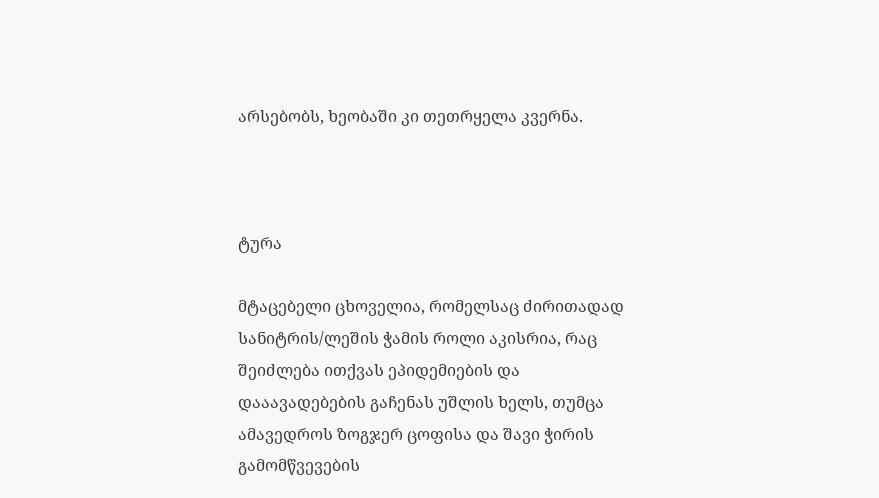არსებობს, ხეობაში კი თეთრყელა კვერნა.



ტურა

მტაცებელი ცხოველია, რომელსაც ძირითადად სანიტრის/ლეშის ჭამის როლი აკისრია, რაც შეიძლება ითქვას ეპიდემიების და დააავადებების გაჩენას უშლის ხელს, თუმცა ამავედროს ზოგჯერ ცოფისა და შავი ჭირის გამომწვევების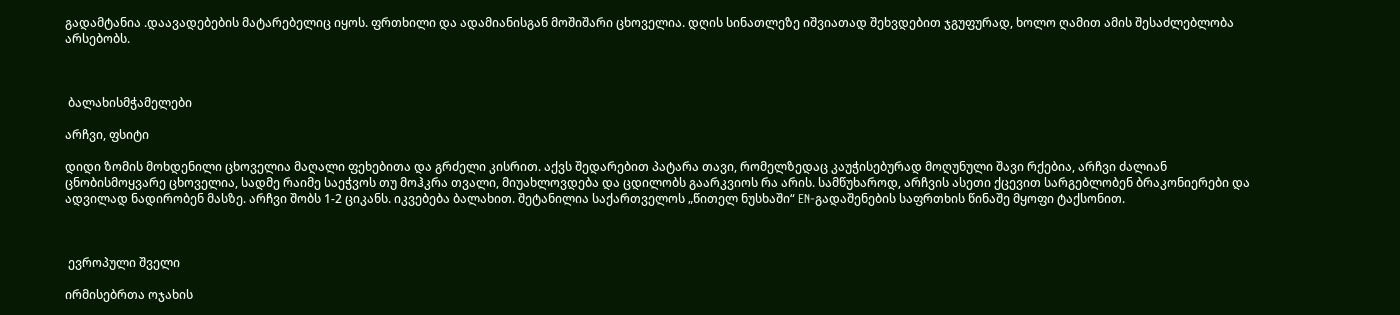გადამტანია .დაავადებების მატარებელიც იყოს. ფრთხილი და ადამიანისგან მოშიშარი ცხოველია. დღის სინათლეზე იშვიათად შეხვდებით ჯგუფურად, ხოლო ღამით ამის შესაძლებლობა არსებობს.



 ბალახისმჭამელები

არჩვი, ფსიტი

დიდი ზომის მოხდენილი ცხოველია მაღალი ფეხებითა და გრძელი კისრით. აქვს შედარებით პატარა თავი, რომელზედაც კაუჭისებურად მოღუნული შავი რქებია, არჩვი ძალიან ცნობისმოყვარე ცხოველია, სადმე რაიმე საეჭვოს თუ მოჰკრა თვალი, მიუახლოვდება და ცდილობს გაარკვიოს რა არის. სამწუხაროდ, არჩვის ასეთი ქცევით სარგებლობენ ბრაკონიერები და ადვილად ნადირობენ მასზე. არჩვი შობს 1-2 ციკანს. იკვებება ბალახით. შეტანილია საქართველოს „წითელ ნუსხაში“ EN-გადაშენების საფრთხის წინაშე მყოფი ტაქსონით.



 ევროპული შველი

ირმისებრთა ოჯახის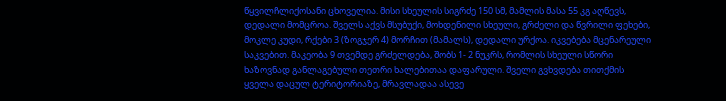წყვილჩლიქოსანი ცხოველია. მისი სხეულის სიგრძე 150 სმ, მამლის მასა 55 კგ აღწევს, დედალი მომცროა. შველს აქვს მსუბუქი, მოხდენილი სხეული, გრძელი და წვრილი ფეხები, მოკლე კუდი, რქები 3 (ზოგჯერ 4) მორჩით (მამალს), დედალი ურქოა. იკვებება მცენარეული საკვებით. მაკეობა 9 თვემდე გრძელდება, შობს 1- 2 ნუკრს, რომლის სხეული სწორი ხაზოვნად განლაგებული თეთრი ხალებითაა დაფარული. შველი გვხვდება თითქმის ყველა დაცულ ტერიტორიაზე, მრავლადაა ასევე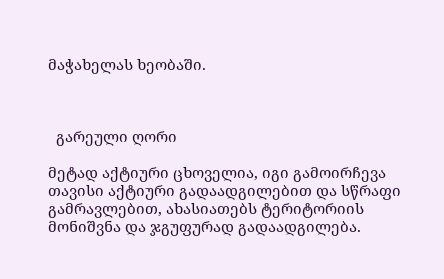მაჭახელას ხეობაში.



  გარეული ღორი

მეტად აქტიური ცხოველია, იგი გამოირჩევა თავისი აქტიური გადაადგილებით და სწრაფი გამრავლებით, ახასიათებს ტერიტორიის მონიშვნა და ჯგუფურად გადაადგილება.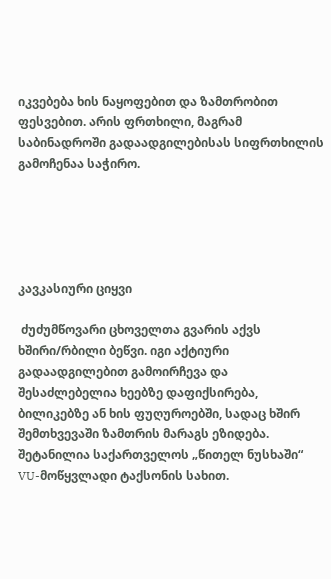იკვებება ხის ნაყოფებით და ზამთრობით ფესვებით. არის ფრთხილი, მაგრამ საბინადროში გადაადგილებისას სიფრთხილის გამოჩენაა საჭირო.





კავკასიური ციყვი

 ძუძუმწოვარი ცხოველთა გვარის აქვს ხშირი/რბილი ბეწვი. იგი აქტიური გადაადგილებით გამოირჩევა და შესაძლებელია ხეებზე დაფიქსირება, ბილიკებზე ან ხის ფუღუროებში, სადაც ხშირ შემთხვევაში ზამთრის მარაგს ეზიდება. შეტანილია საქართველოს „წითელ ნუსხაში“ VU-მოწყვლადი ტაქსონის სახით.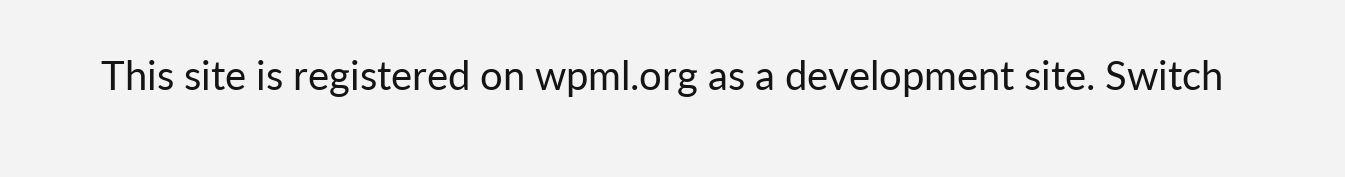This site is registered on wpml.org as a development site. Switch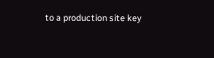to a production site key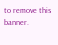to remove this banner.